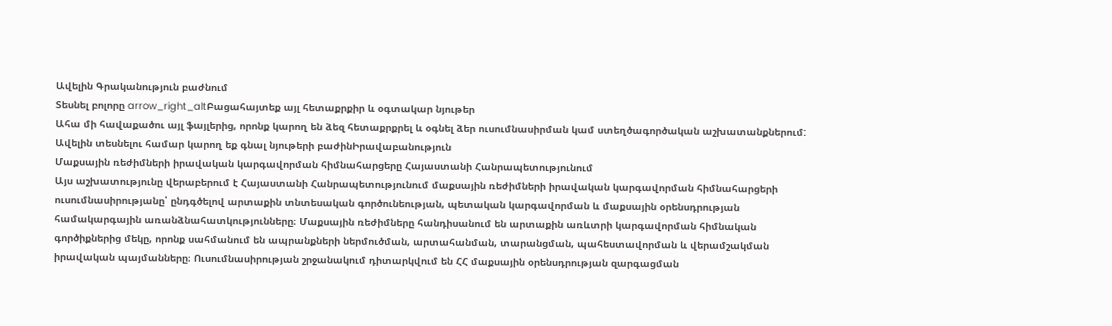Ավելին Գրականություն բաժնում
Տեսնել բոլորը arrow_right_altԲացահայտեք այլ հետաքրքիր և օգտակար նյութեր
Ահա մի հավաքածու այլ ֆայլերից, որոնք կարող են ձեզ հետաքրքրել և օգնել ձեր ուսումնասիրման կամ ստեղծագործական աշխատանքներում: Ավելին տեսնելու համար կարող եք գնալ նյութերի բաժինԻրավաբանություն
Մաքսային ռեժիմների իրավական կարգավորման հիմնահարցերը Հայաստանի Հանրապետությունում
Այս աշխատությունը վերաբերում է Հայաստանի Հանրապետությունում մաքսային ռեժիմների իրավական կարգավորման հիմնահարցերի ուսումնասիրությանը՝ ընդգծելով արտաքին տնտեսական գործունեության, պետական կարգավորման և մաքսային օրենսդրության համակարգային առանձնահատկությունները։ Մաքսային ռեժիմները հանդիսանում են արտաքին առևտրի կարգավորման հիմնական գործիքներից մեկը, որոնք սահմանում են ապրանքների ներմուծման, արտահանման, տարանցման, պահեստավորման և վերամշակման իրավական պայմանները։ Ուսումնասիրության շրջանակում դիտարկվում են ՀՀ մաքսային օրենսդրության զարգացման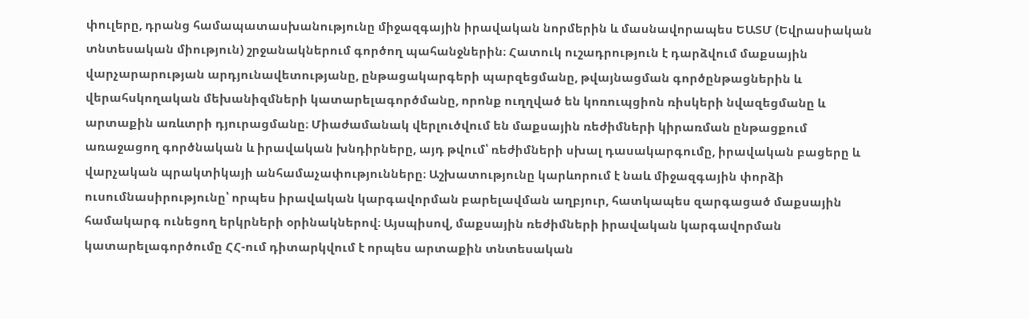փուլերը, դրանց համապատասխանությունը միջազգային իրավական նորմերին և մասնավորապես ԵԱՏՄ (Եվրասիական տնտեսական միություն) շրջանակներում գործող պահանջներին։ Հատուկ ուշադրություն է դարձվում մաքսային վարչարարության արդյունավետությանը, ընթացակարգերի պարզեցմանը, թվայնացման գործընթացներին և վերահսկողական մեխանիզմների կատարելագործմանը, որոնք ուղղված են կոռուպցիոն ռիսկերի նվազեցմանը և արտաքին առևտրի դյուրացմանը։ Միաժամանակ վերլուծվում են մաքսային ռեժիմների կիրառման ընթացքում առաջացող գործնական և իրավական խնդիրները, այդ թվում՝ ռեժիմների սխալ դասակարգումը, իրավական բացերը և վարչական պրակտիկայի անհամաչափությունները։ Աշխատությունը կարևորում է նաև միջազգային փորձի ուսումնասիրությունը՝ որպես իրավական կարգավորման բարելավման աղբյուր, հատկապես զարգացած մաքսային համակարգ ունեցող երկրների օրինակներով։ Այսպիսով, մաքսային ռեժիմների իրավական կարգավորման կատարելագործումը ՀՀ-ում դիտարկվում է որպես արտաքին տնտեսական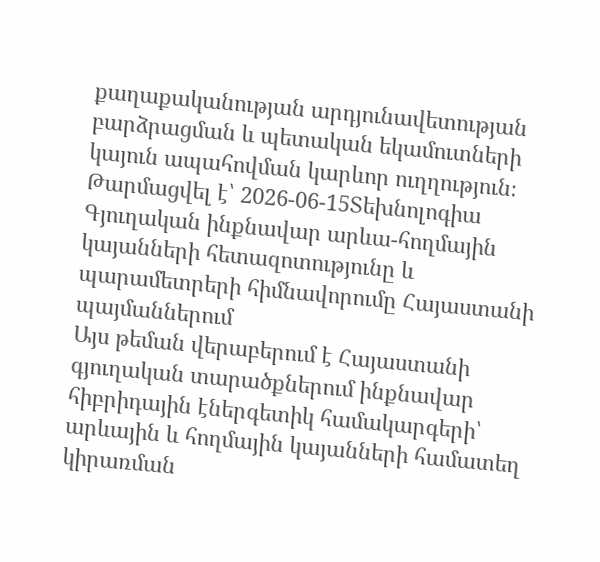քաղաքականության արդյունավետության բարձրացման և պետական եկամուտների կայուն ապահովման կարևոր ուղղություն։
Թարմացվել է՝ 2026-06-15Տեխնոլոգիա
Գյուղական ինքնավար արևա-հողմային կայանների հետազոտությունը և պարամետրերի հիմնավորումը Հայաստանի պայմաններում
Այս թեման վերաբերում է Հայաստանի գյուղական տարածքներում ինքնավար հիբրիդային էներգետիկ համակարգերի՝ արևային և հողմային կայանների համատեղ կիրառման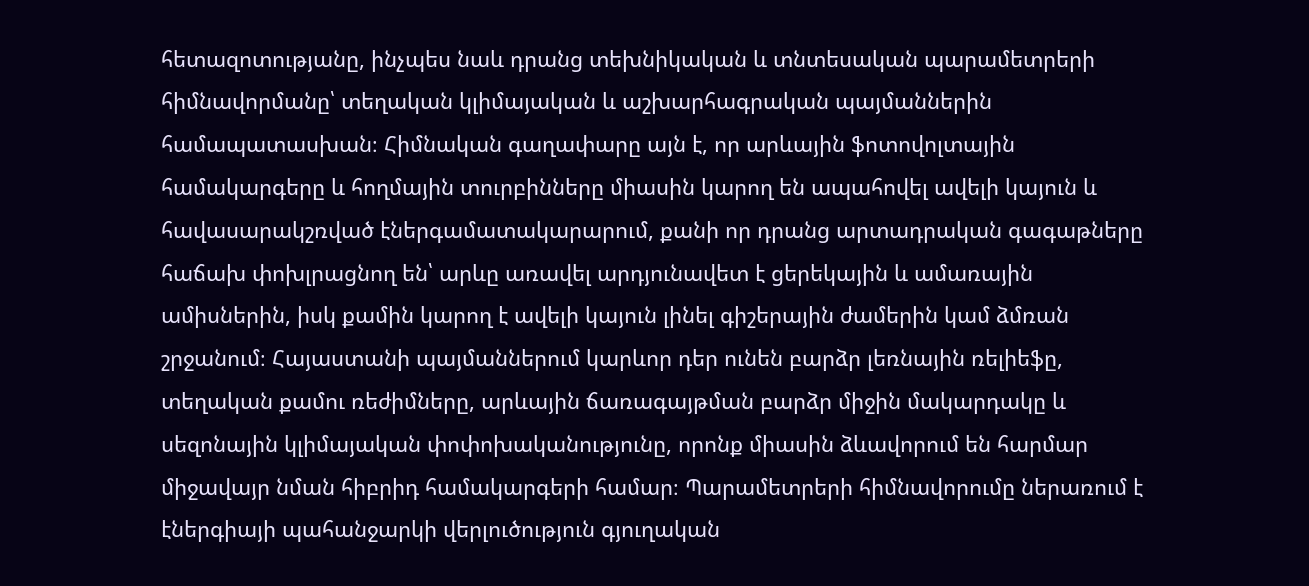հետազոտությանը, ինչպես նաև դրանց տեխնիկական և տնտեսական պարամետրերի հիմնավորմանը՝ տեղական կլիմայական և աշխարհագրական պայմաններին համապատասխան։ Հիմնական գաղափարը այն է, որ արևային ֆոտովոլտային համակարգերը և հողմային տուրբինները միասին կարող են ապահովել ավելի կայուն և հավասարակշռված էներգամատակարարում, քանի որ դրանց արտադրական գագաթները հաճախ փոխլրացնող են՝ արևը առավել արդյունավետ է ցերեկային և ամառային ամիսներին, իսկ քամին կարող է ավելի կայուն լինել գիշերային ժամերին կամ ձմռան շրջանում։ Հայաստանի պայմաններում կարևոր դեր ունեն բարձր լեռնային ռելիեֆը, տեղական քամու ռեժիմները, արևային ճառագայթման բարձր միջին մակարդակը և սեզոնային կլիմայական փոփոխականությունը, որոնք միասին ձևավորում են հարմար միջավայր նման հիբրիդ համակարգերի համար։ Պարամետրերի հիմնավորումը ներառում է էներգիայի պահանջարկի վերլուծություն գյուղական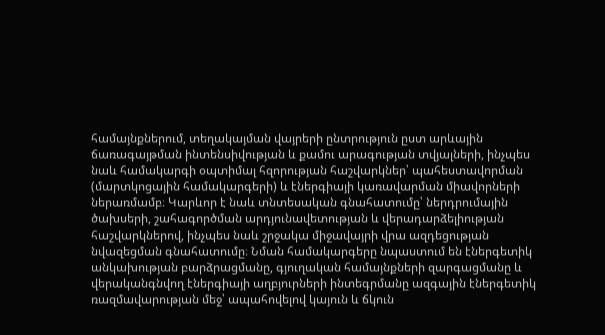համայնքներում, տեղակայման վայրերի ընտրություն ըստ արևային ճառագայթման ինտենսիվության և քամու արագության տվյալների, ինչպես նաև համակարգի օպտիմալ հզորության հաշվարկներ՝ պահեստավորման (մարտկոցային համակարգերի) և էներգիայի կառավարման միավորների ներառմամբ։ Կարևոր է նաև տնտեսական գնահատումը՝ ներդրումային ծախսերի, շահագործման արդյունավետության և վերադարձելիության հաշվարկներով, ինչպես նաև շրջակա միջավայրի վրա ազդեցության նվազեցման գնահատումը։ Նման համակարգերը նպաստում են էներգետիկ անկախության բարձրացմանը, գյուղական համայնքների զարգացմանը և վերականգնվող էներգիայի աղբյուրների ինտեգրմանը ազգային էներգետիկ ռազմավարության մեջ՝ ապահովելով կայուն և ճկուն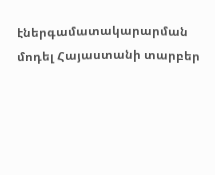էներգամատակարարման մոդել Հայաստանի տարբեր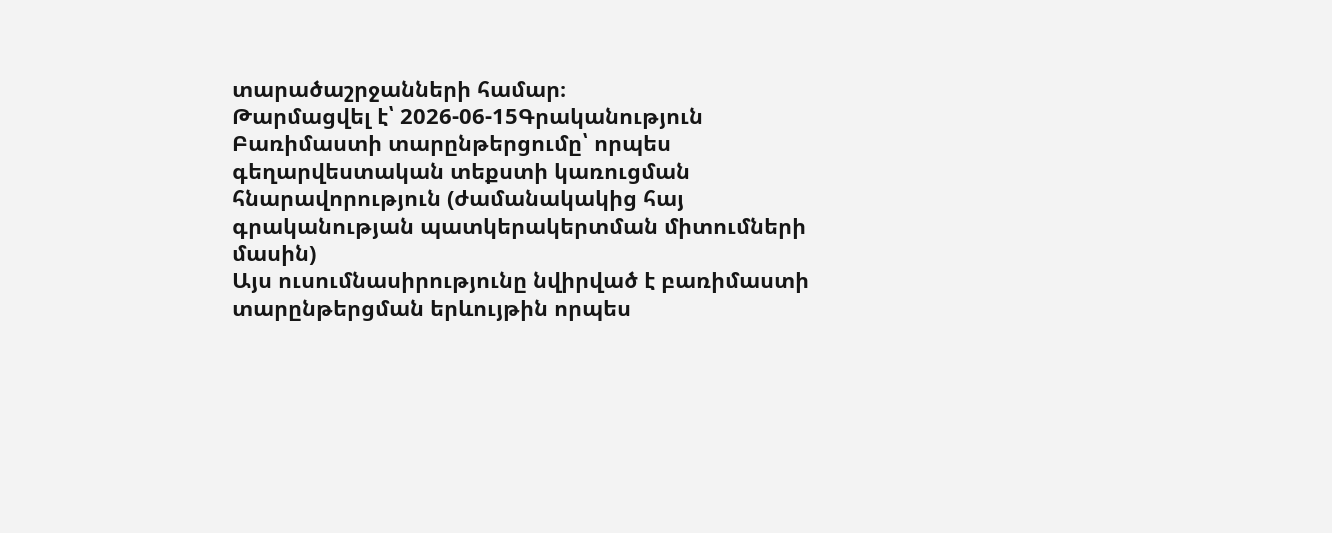տարածաշրջանների համար։
Թարմացվել է՝ 2026-06-15Գրականություն
Բառիմաստի տարընթերցումը՝ որպես գեղարվեստական տեքստի կառուցման հնարավորություն (ժամանակակից հայ գրականության պատկերակերտման միտումների մասին)
Այս ուսումնասիրությունը նվիրված է բառիմաստի տարընթերցման երևույթին որպես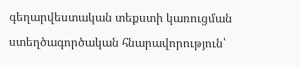գեղարվեստական տեքստի կառուցման ստեղծագործական հնարավորություն՝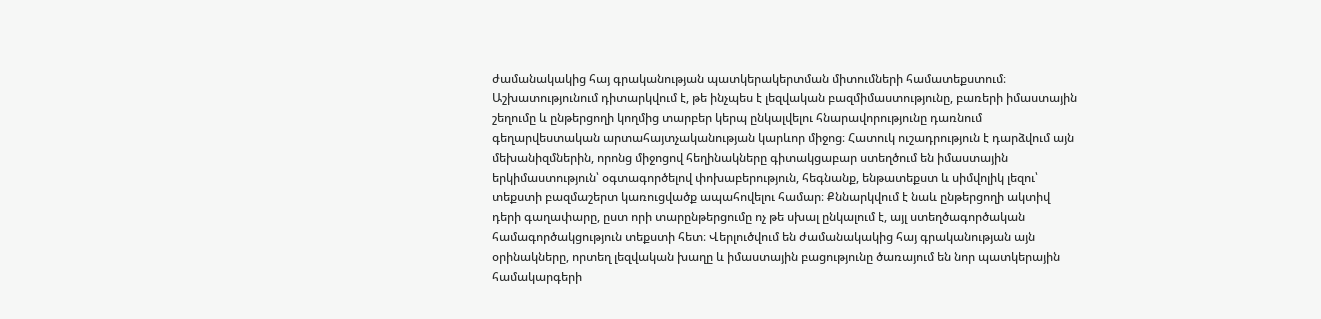ժամանակակից հայ գրականության պատկերակերտման միտումների համատեքստում։ Աշխատությունում դիտարկվում է, թե ինչպես է լեզվական բազմիմաստությունը, բառերի իմաստային շեղումը և ընթերցողի կողմից տարբեր կերպ ընկալվելու հնարավորությունը դառնում գեղարվեստական արտահայտչականության կարևոր միջոց։ Հատուկ ուշադրություն է դարձվում այն մեխանիզմներին, որոնց միջոցով հեղինակները գիտակցաբար ստեղծում են իմաստային երկիմաստություն՝ օգտագործելով փոխաբերություն, հեգնանք, ենթատեքստ և սիմվոլիկ լեզու՝ տեքստի բազմաշերտ կառուցվածք ապահովելու համար։ Քննարկվում է նաև ընթերցողի ակտիվ դերի գաղափարը, ըստ որի տարընթերցումը ոչ թե սխալ ընկալում է, այլ ստեղծագործական համագործակցություն տեքստի հետ։ Վերլուծվում են ժամանակակից հայ գրականության այն օրինակները, որտեղ լեզվական խաղը և իմաստային բացությունը ծառայում են նոր պատկերային համակարգերի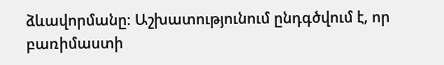ձևավորմանը։ Աշխատությունում ընդգծվում է, որ բառիմաստի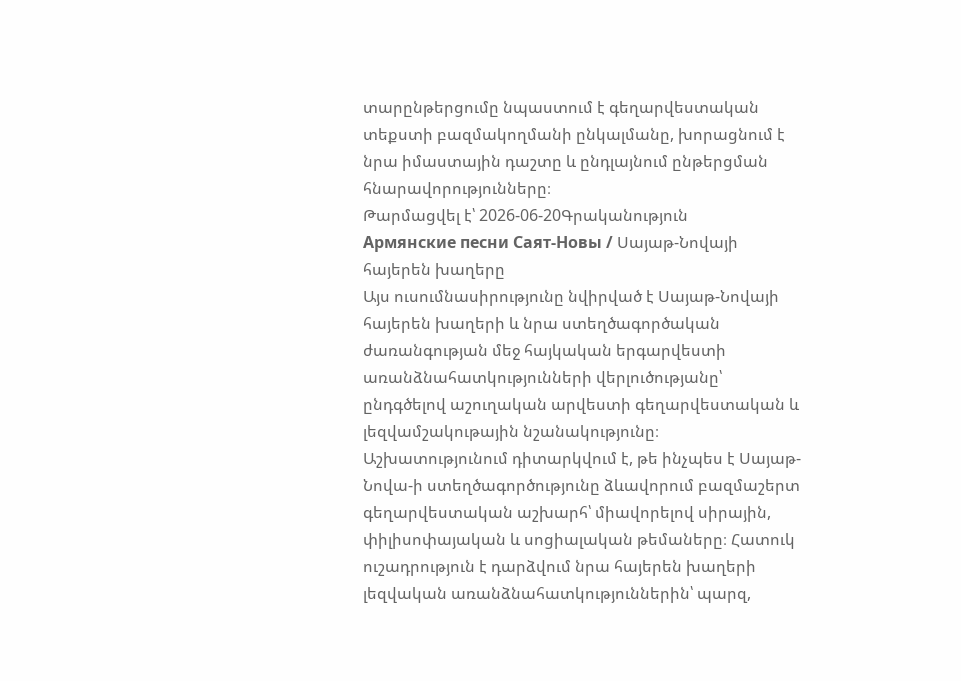տարընթերցումը նպաստում է գեղարվեստական տեքստի բազմակողմանի ընկալմանը, խորացնում է նրա իմաստային դաշտը և ընդլայնում ընթերցման հնարավորությունները։
Թարմացվել է՝ 2026-06-20Գրականություն
Армянские песни Саят-Новы / Սայաթ-Նովայի հայերեն խաղերը
Այս ուսումնասիրությունը նվիրված է Սայաթ-Նովայի հայերեն խաղերի և նրա ստեղծագործական ժառանգության մեջ հայկական երգարվեստի առանձնահատկությունների վերլուծությանը՝ ընդգծելով աշուղական արվեստի գեղարվեստական և լեզվամշակութային նշանակությունը։ Աշխատությունում դիտարկվում է, թե ինչպես է Սայաթ-Նովա-ի ստեղծագործությունը ձևավորում բազմաշերտ գեղարվեստական աշխարհ՝ միավորելով սիրային, փիլիսոփայական և սոցիալական թեմաները։ Հատուկ ուշադրություն է դարձվում նրա հայերեն խաղերի լեզվական առանձնահատկություններին՝ պարզ,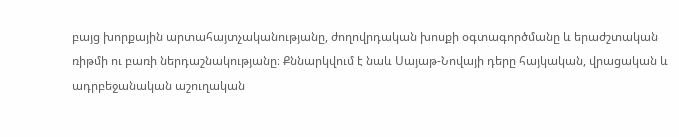բայց խորքային արտահայտչականությանը, ժողովրդական խոսքի օգտագործմանը և երաժշտական ռիթմի ու բառի ներդաշնակությանը։ Քննարկվում է նաև Սայաթ-Նովայի դերը հայկական, վրացական և ադրբեջանական աշուղական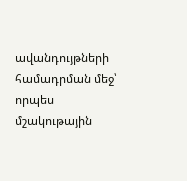ավանդույթների համադրման մեջ՝ որպես մշակութային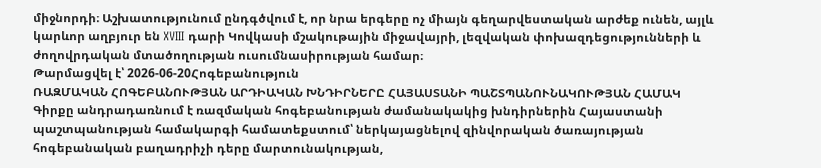միջնորդի։ Աշխատությունում ընդգծվում է, որ նրա երգերը ոչ միայն գեղարվեստական արժեք ունեն, այլև կարևոր աղբյուր են XVIII դարի Կովկասի մշակութային միջավայրի, լեզվական փոխազդեցությունների և ժողովրդական մտածողության ուսումնասիրության համար։
Թարմացվել է՝ 2026-06-20Հոգեբանություն
ՌԱԶՄԱԿԱՆ ՀՈԳԵԲԱՆՈՒԹՅԱՆ ԱՐԴԻԱԿԱՆ ԽՆԴԻՐՆԵՐԸ ՀԱՅԱՍՏԱՆԻ ՊԱՇՏՊԱՆՈՒՆԱԿՈՒԹՅԱՆ ՀԱՄԱԿ
Գիրքը անդրադառնում է ռազմական հոգեբանության ժամանակակից խնդիրներին Հայաստանի պաշտպանության համակարգի համատեքստում՝ ներկայացնելով զինվորական ծառայության հոգեբանական բաղադրիչի դերը մարտունակության,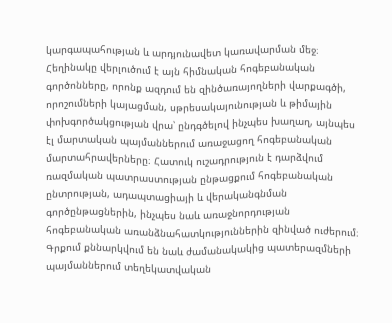կարգապահության և արդյունավետ կառավարման մեջ։ Հեղինակը վերլուծում է այն հիմնական հոգեբանական գործոնները, որոնք ազդում են զինծառայողների վարքագծի, որոշումների կայացման, սթրեսակայունության և թիմային փոխգործակցության վրա՝ ընդգծելով ինչպես խաղաղ, այնպես էլ մարտական պայմաններում առաջացող հոգեբանական մարտահրավերները։ Հատուկ ուշադրություն է դարձվում ռազմական պատրաստության ընթացքում հոգեբանական ընտրության, ադապտացիայի և վերականգնման գործընթացներին, ինչպես նաև առաջնորդության հոգեբանական առանձնահատկություններին զինված ուժերում։ Գրքում քննարկվում են նաև ժամանակակից պատերազմների պայմաններում տեղեկատվական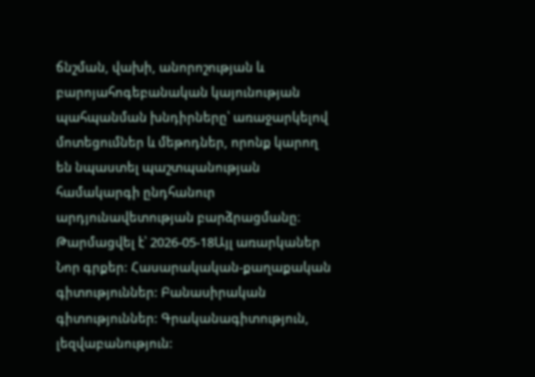ճնշման, վախի, անորոշության և բարոյահոգեբանական կայունության պահպանման խնդիրները՝ առաջարկելով մոտեցումներ և մեթոդներ, որոնք կարող են նպաստել պաշտպանության համակարգի ընդհանուր արդյունավետության բարձրացմանը։
Թարմացվել է՝ 2026-05-18Այլ առարկաներ
Նոր գրքեր: Հասարակական-քաղաքական գիտություններ: Բանասիրական գիտություններ: Գրականագիտություն, լեզվաբանություն: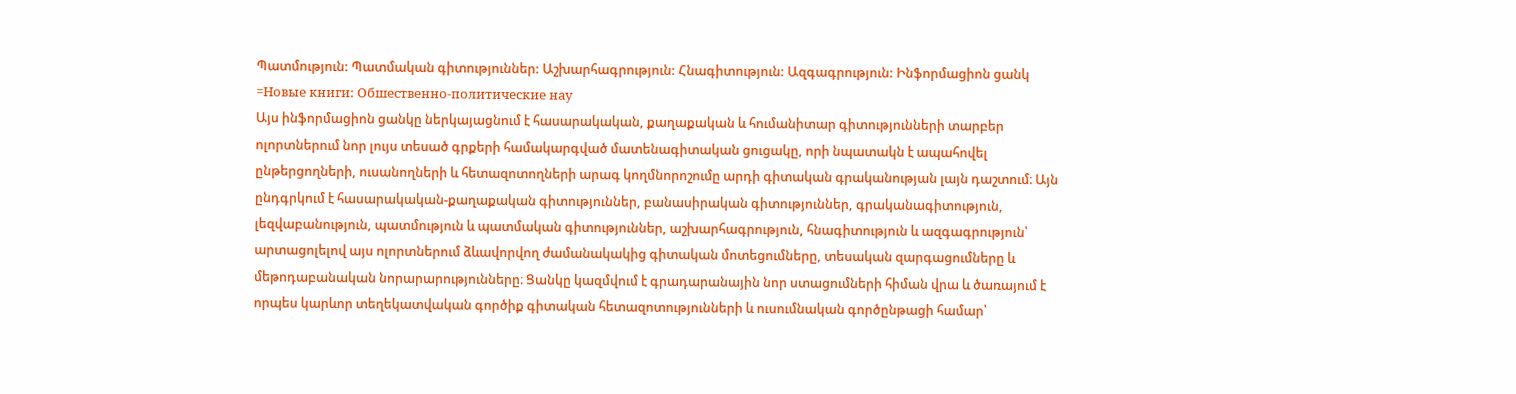Պատմություն: Պատմական գիտություններ: Աշխարհագրություն: Հնագիտություն: Ազգագրություն: Ինֆորմացիոն ցանկ =Новые книги: Обшественно-политические нау
Այս ինֆորմացիոն ցանկը ներկայացնում է հասարակական, քաղաքական և հումանիտար գիտությունների տարբեր ոլորտներում նոր լույս տեսած գրքերի համակարգված մատենագիտական ցուցակը, որի նպատակն է ապահովել ընթերցողների, ուսանողների և հետազոտողների արագ կողմնորոշումը արդի գիտական գրականության լայն դաշտում։ Այն ընդգրկում է հասարակական-քաղաքական գիտություններ, բանասիրական գիտություններ, գրականագիտություն, լեզվաբանություն, պատմություն և պատմական գիտություններ, աշխարհագրություն, հնագիտություն և ազգագրություն՝ արտացոլելով այս ոլորտներում ձևավորվող ժամանակակից գիտական մոտեցումները, տեսական զարգացումները և մեթոդաբանական նորարարությունները։ Ցանկը կազմվում է գրադարանային նոր ստացումների հիման վրա և ծառայում է որպես կարևոր տեղեկատվական գործիք գիտական հետազոտությունների և ուսումնական գործընթացի համար՝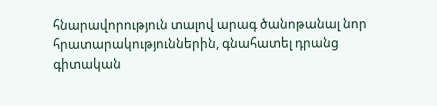հնարավորություն տալով արագ ծանոթանալ նոր հրատարակություններին, գնահատել դրանց գիտական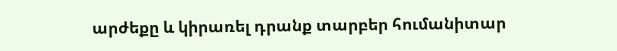արժեքը և կիրառել դրանք տարբեր հումանիտար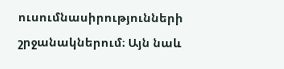ուսումնասիրությունների շրջանակներում։ Այն նաև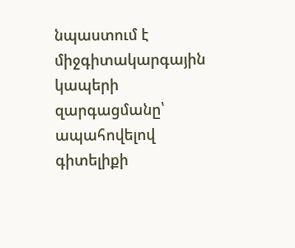նպաստում է միջգիտակարգային կապերի զարգացմանը՝ ապահովելով գիտելիքի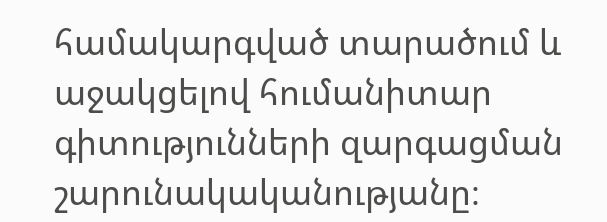համակարգված տարածում և աջակցելով հումանիտար գիտությունների զարգացման շարունակականությանը։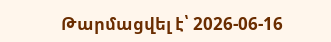Թարմացվել է՝ 2026-06-16